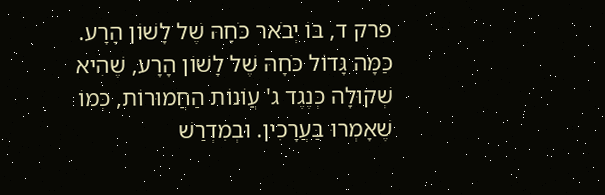פרק ד, בּוֹ יְבֹאר כֹּחָהּ שֶׁל לָשׁוֹן הָרָע.
כַּמָּה גָּדוֹל כֹּחָהּ שֶׁל לָשׁוֹן הָרָע, שֶׁהִיא שְׁקוּלָה כְּנֶגֶד ג' עֲוֹנוֹת הַחֲמוּרוֹת, כְּמוֹ שֶׁאָמְרוּ בַּעֲרָכִין. וּבְמִדְרַשׁ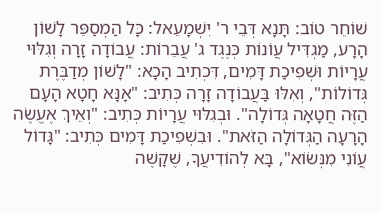שׁוֹחֵר טוֹב: תָּנָא דְּבֵי ר' יִשְׁמָעֵאל: כָּל הַמְסַפֵּר לָשׁוֹן הָרָע, מַגְדִּיל עֲוֹנוֹת כְּנֶגֶד ג' עֲבֵרוֹת: עֲבוֹדָה זָרָה וְגִלּוּי עֲרָיוֹת וּשְׁפִיכַת דָּמִים, דִּכְתִיב הָכָא: "לָשׁוֹן מְדַבֶּרֶת גְּדוֹלוֹת", וְאִלּוּ בַּעֲבוֹדָה זָרָה כְּתִיב: "אָנָּא חָטָא הָעָם הַזֶּה חֲטָאָה גְּדוֹלָה". וּבְגִלּוּי עֲרָיוֹת כְּתִיב: "וְאֵיךְ אֶעֱשֶׂה הָרָעָה הַגְּדוֹלָה הַזֹּאת". וּבִשְׁפִיכַת דָּמִים כְּתִיב: "גָּדוֹל עֲוֹנִי מִנְּשׂוֹא", בָּא לְהוֹדִיעֲךָ, שֶׁקָשֶׁה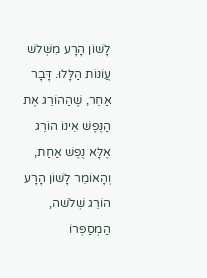לָשׁוֹן הָרָע מִשְּׁלשׁ עֲוֹנוֹת הַלָּלוּ. דָּבָר אַחֵר, שֶׁהַהוֹרֵג אֶת הַנֶּפֶשׁ אֵינוֹ הוֹרֵג אֶלָּא נֶפֶשׁ אַחַת, וְהָאוֹמֵר לָשׁוֹן הָרָע הוֹרֵג שְׁלֹשׁה, הַמְסַפְּרוֹ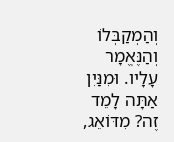וְהַמְקַבְּלוֹ וְהַנֶּאֱמָר עָלָיו. וּמִנַּיִן אַתָּה לָמֵד זֶה? מִדּוֹאֵג,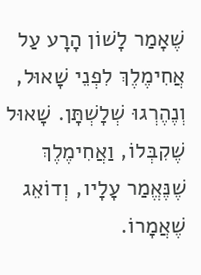שֶׁאָמַר לָשׁוֹן הָרָע עַל אֲחִימֶלֶךְ לִפְנֵי שָׁאוּל, וְנֶהֶרְגוּ שְׁלָשְׁתָּן. שָׁאוּל שֶׁקִבְּלוֹ, וַאֲחִימֶלֶךְ שֶׁנֶּאֱמַר עָלָיו, וְדוֹאֵג שֶׁאֲמָרוֹ.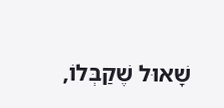שָׁאוּל שֶׁקַבְּלוֹ,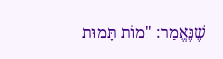שֶׁנֶּאֱמַר: "מוֹת תָּמוּת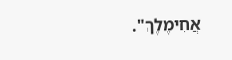אֲחִימֶלֶךְ".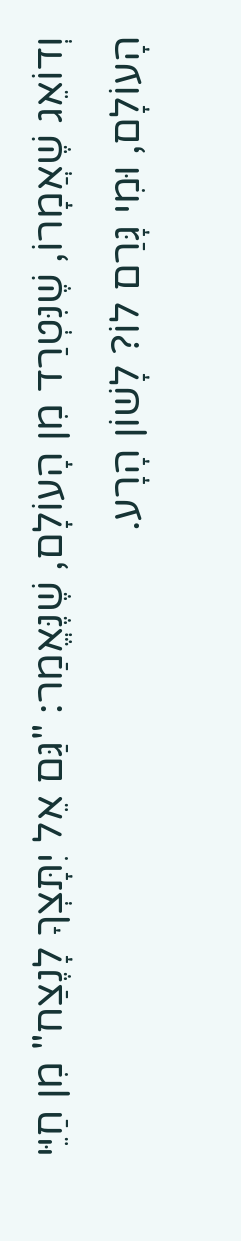וְדוֹאֵג שֶׁאֲמָרוֹ, שֶׁנִּטְרַד מִן הָעוֹלָם, שֶׁנֶּאֱמַר: "גַּם אֵל יִתָּצְךָ לָנֶצַח" מִן חַיֵּי הָעוֹלָם, וּמִי גָּרַם לוֹ? לָשׁוֹן הָרָע.